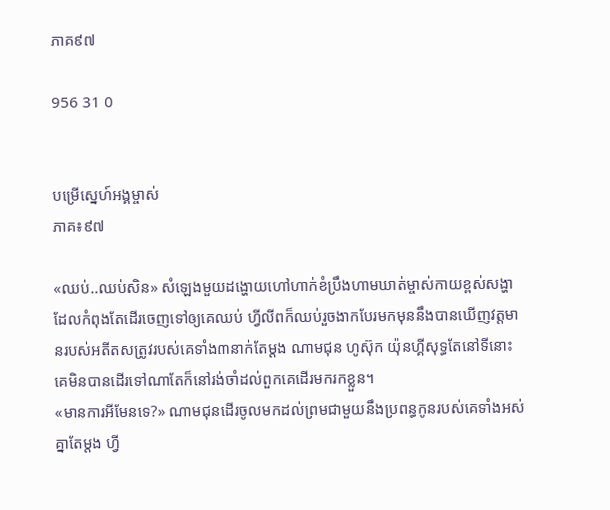ភាគ៩៧

956 31 0


បម្រើស្នេហ៍អង្គម្ចាស់
ភាគ៖៩៧

«ឈប់..ឈប់សិន» សំឡេងមួយដង្ហោយហៅហាក់ខំប្រឹងហាមឃាត់ម្ចាស់កាយខ្ពស់សង្ហាដែលកំពុងតែដើរចេញទៅឲ្យគេឈប់ ហ្វីលីពក៏ឈប់រួចងាកបែរមកមុននឹងបានឃើញវត្តមានរបស់អតីតសត្រូវរបស់គេទាំង៣នាក់តែម្ដង ណាមជុន ហូស៊ុក យ៉ុនហ្គីសុទ្ធតែនៅទីនោះ គេមិនបានដើរទៅណាតែក៏នៅរង់ចាំដល់ពួកគេដើរមករកខ្លួន។
«មានការអីមែនទេ?» ណាមជុនដើរចូលមកដល់ព្រមជាមួយនឹងប្រពន្ធកូនរបស់គេទាំងអស់គ្នាតែម្ដង ហ្វី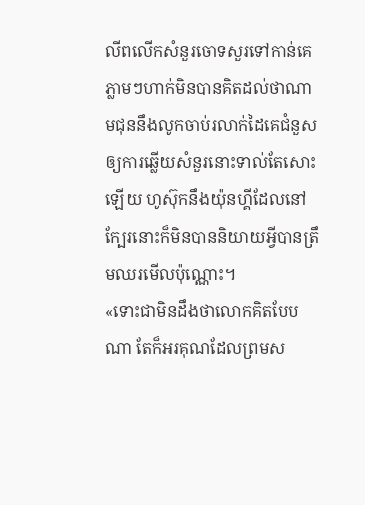លីពលើកសំនួរចោទសួរទៅកាន់គេភ្លាមៗហាក់មិនបានគិតដល់ថាណាមជុននឹងលូកចាប់រលាក់ដៃគេជំនួសឲ្យការឆ្លើយសំនួរនោះទាល់តែសោះឡើយ ហូស៊ុកនឹងយ៉ុនហ្គីដែលនៅក្បែរនោះក៏មិនបាននិយាយអ្វីបានត្រឹមឈរមើលប៉ុណ្ណោះ។
«ទោះជាមិនដឹងថាលោកគិតបែបណា តែក៏អរគុណដែលព្រមស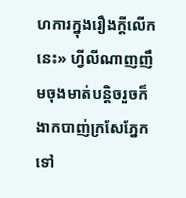ហការក្នុងរឿងក្ដីលើកនេះ» ហ្វីលីណាញញឹមចុងមាត់បន្តិចរួចក៏ងាកបាញ់ក្រសែភ្នែកទៅ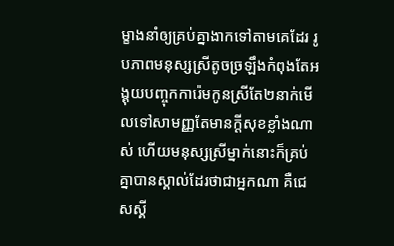ម្ខាងនាំឲ្យគ្រប់គ្នាងាកទៅតាមគេដែរ រូបភាពមនុស្សស្រីតូចច្រឡឹងកំពុងតែអង្គុយបញ្ចុកការ៉េមកូនស្រីតែ២នាក់មើលទៅសាមញ្ញតែមានក្ដីសុខខ្លាំងណាស់ ហើយមនុស្សស្រីម្នាក់នោះក៏គ្រប់គ្នាបានស្គាល់ដែរថាជាអ្នកណា គឺជេសស្គី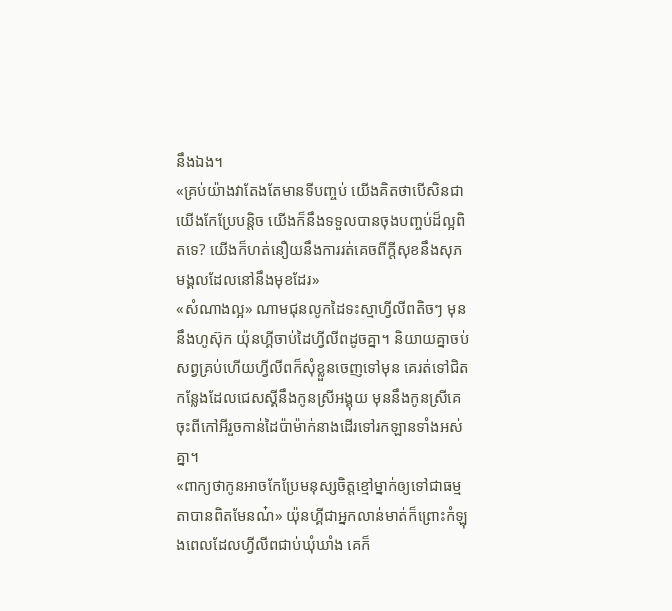នឹងឯង។
«គ្រប់យ៉ាងវាតែងតែមានទីបញ្ចប់ យើងគិតថាបើសិនជាយើងកែប្រែបន្តិច យើងក៏នឹងទទួលបានចុងបញ្ចប់ដ៏ល្អពិតទេ? យើងក៏ហត់នឿយនឹងការរត់គេចពីក្ដីសុខនឹងសុភមង្គលដែលនៅនឹងមុខដែរ»
«សំណាងល្អ» ណាមជុនលូកដៃទះស្មាហ្វីលីពតិចៗ មុននឹងហូស៊ុក យ៉ុនហ្គីចាប់ដៃហ្វីលីពដូចគ្នា។ និយាយគ្នាចប់សព្វគ្រប់ហើយហ្វីលីពក៏សុំខ្លួនចេញទៅមុន គេរត់ទៅជិតកន្លែងដែលជេសស្គីនឹងកូនស្រីអង្គុយ មុននឹងកូនស្រីគេចុះពីកៅអីរួចកាន់ដៃប៉ាម៉ាក់នាងដើរទៅរកឡានទាំងអស់គ្នា។
«ពាក្យថាកូនអាចកែប្រែមនុស្សចិត្តខ្មៅម្នាក់ឲ្យទៅជាធម្មតាបានពិតមែនណ៎» យ៉ុនហ្គីជាអ្នកលាន់មាត់ក៏ព្រោះកំឡុងពេលដែលហ្វីលីពជាប់ឃុំឃាំង គេក៏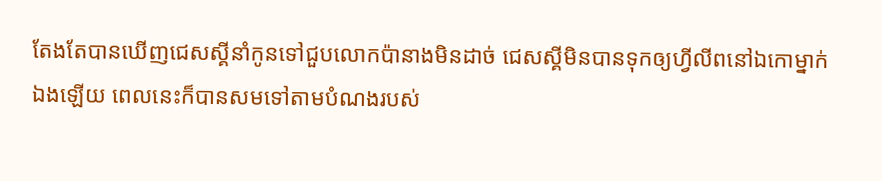តែងតែបានឃើញជេសស្គីនាំកូនទៅជួបលោកប៉ានាងមិនដាច់ ជេសស្គីមិនបានទុកឲ្យហ្វីលីពនៅឯកោម្នាក់ឯងឡើយ ពេលនេះក៏បានសមទៅតាមបំណងរបស់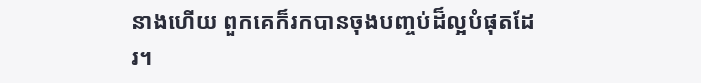នាងហើយ ពួកគេក៏រកបានចុងបញ្ចប់ដ៏ល្អបំផុតដែរ។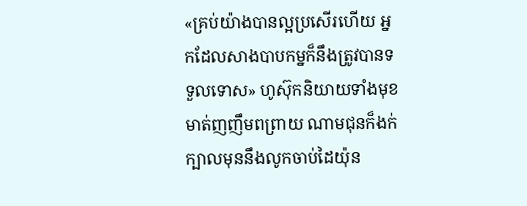«គ្រប់យ៉ាងបានល្អប្រសើរហើយ អ្នកដែលសាងបាបកម្នក៏នឹងត្រូវបានទទួលទោស» ហូស៊ុកនិយាយទាំងមុខមាត់ញញឹមពព្រាយ ណាមជុនក៏ងក់ក្បាលមុននឹងលូកចាប់ដៃយ៉ុន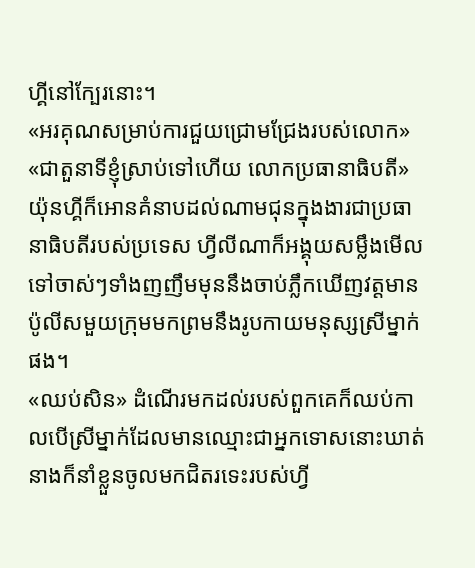ហ្គីនៅក្បែរនោះ។
«អរគុណសម្រាប់ការជួយជ្រោមជ្រែងរបស់លោក»
«ជាតួនាទីខ្ញុំស្រាប់ទៅហើយ លោកប្រធានាធិបតី» យ៉ុនហ្គីក៏អោនគំនាបដល់ណាមជុនក្នុងងារជាប្រធានាធិបតីរបស់ប្រទេស ហ្វីលីណាក៏អង្គុយសម្លឹងមើលទៅចាស់ៗទាំងញញឹមមុននឹងចាប់ភ្លឹកឃើញវត្តមានប៉ូលីសមួយក្រុមមកព្រមនឹងរូបកាយមនុស្សស្រីម្នាក់ផង។
«ឈប់សិន» ដំណើរមកដល់របស់ពួកគេក៏ឈប់កាលបើស្រីម្នាក់ដែលមានឈ្មោះជាអ្នកទោសនោះឃាត់ នាងក៏នាំខ្លួនចូលមកជិតរទេះរបស់ហ្វី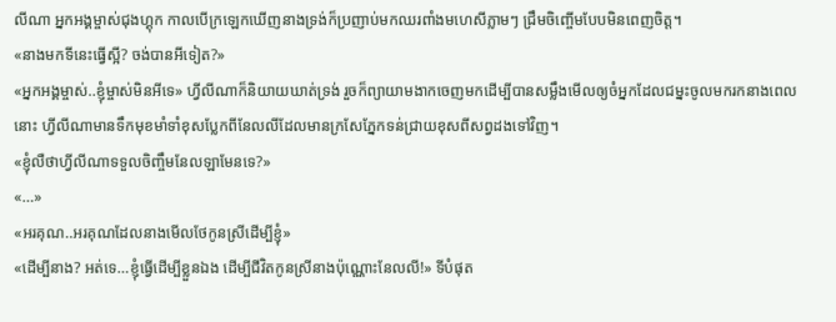លីណា អ្នកអង្គម្ចាស់ជុងហ្គុក កាលបើក្រឡេកឃើញនាងទ្រង់ក៏ប្រញាប់មកឈរពាំងមហេសីភ្លាមៗ ជ្រឹមចិញ្ចើមបែបមិនពេញចិត្ត។
«នាងមកទីនេះធ្វើស្អី? ចង់បានអីទៀត?»
«អ្នកអង្គម្ចាស់..ខ្ញុំម្ចាស់មិនអីទេ» ហ្វីលីណាក៏និយាយឃាត់ទ្រង់ រួចក៏ព្យាយាមងាកចេញមកដើម្បីបានសម្លឹងមើលឲ្យចំអ្នកដែលជម្នះចូលមករកនាងពេលនោះ ហ្វីលីណាមានទឹកមុខមាំទាំខុសប្លែកពីនែលលីដែលមានក្រសែភ្នែកទន់ជ្រាយខុសពីសព្វដងទៅវិញ។
«ខ្ញុំលឺថាហ្វីលីណាទទួលចិញ្ចឹមនែលឡាមែនទេ?»
«...»
«អរគុណ..អរគុណដែលនាងមើលថែកូនស្រីដើម្បីខ្ញុំ»
«ដើម្បីនាង? អត់ទេ...ខ្ញុំធ្វើដើម្បីខ្លួនឯង ដើម្បីជីវិតកូនស្រីនាងប៉ុណ្ណោះនែលលី!» ទីបំផុត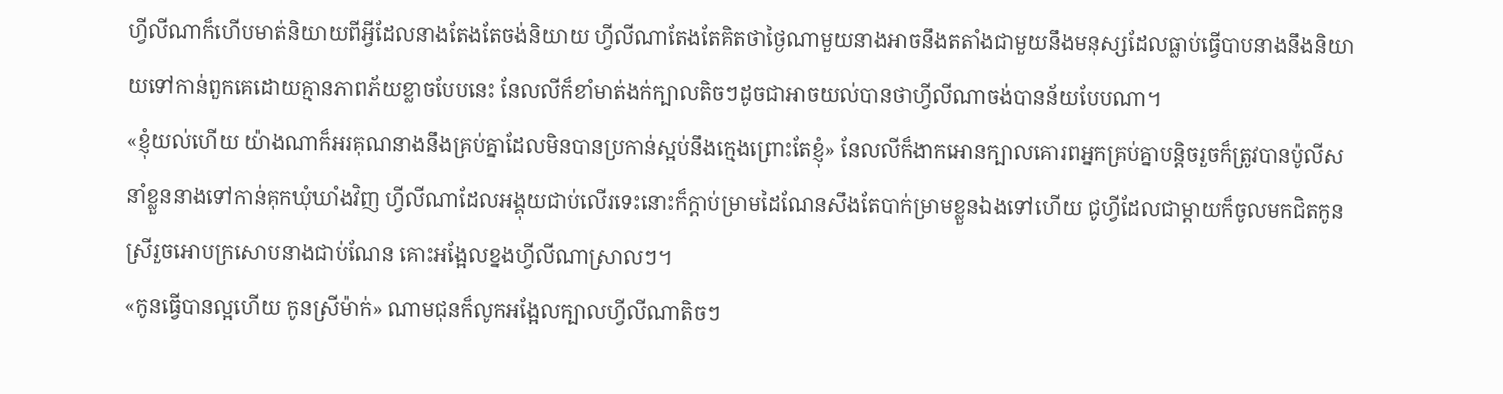ហ្វីលីណាក៏ហើបមាត់និយាយពីអ្វីដែលនាងតែងតែចង់និយាយ ហ្វីលីណាតែងតែគិតថាថ្ងៃណាមួយនាងអាចនឹងតតាំងជាមួយនឹងមនុស្សដែលធ្លាប់ធ្វើបាបនាងនឹងនិយាយទៅកាន់ពួកគេដោយគ្មានភាពភ័យខ្លាចបែបនេះ នែលលីក៏ខាំមាត់ងក់ក្បាលតិចៗដូចជាអាចយល់បានថាហ្វីលីណាចង់បានន័យបែបណា។
«ខ្ញុំយល់ហើយ យ៉ាងណាក៏អរគុណនាងនឹងគ្រប់គ្នាដែលមិនបានប្រកាន់ស្អប់នឹងក្មេងព្រោះតែខ្ញុំ» នែលលីក៏ងាកអោនក្បាលគោរពអ្នកគ្រប់គ្នាបន្តិចរួចក៏ត្រូវបានប៉ូលីសនាំខ្លួននាងទៅកាន់គុកឃុំឃាំងវិញ ហ្វីលីណាដែលអង្គុយជាប់លើរទេះនោះក៏ក្ដាប់ម្រាមដៃណែនសឹងតែបាក់ម្រាមខ្លួនឯងទៅហើយ ជូហ្វីដែលជាម្ដាយក៏ចូលមកជិតកូនស្រីរួចអោបក្រសោបនាងជាប់ណែន គោះអង្អែលខ្នងហ្វីលីណាស្រាលៗ។
«កូនធ្វើបានល្អហើយ កូនស្រីម៉ាក់» ណាមជុនក៏លូកអង្អែលក្បាលហ្វីលីណាតិចៗ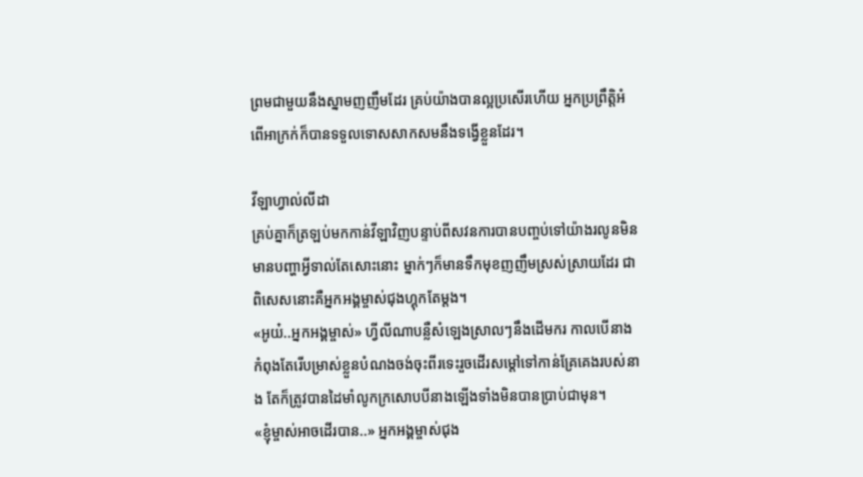ព្រមជាមួយនឹងស្នាមញញឹមដែរ គ្រប់យ៉ាងបានល្អប្រសើរហើយ អ្នកប្រព្រឹត្តិអំពើអាក្រក់ក៏បានទទួលទោសសាកសមនឹងទង្វើខ្លួនដែរ។

វីឡាហ្វាល់លីដា
គ្រប់គ្នាក៏ត្រឡប់មកកាន់វីឡាវិញបន្ទាប់ពីសវនការបានបញ្ចប់ទៅយ៉ាងរលូនមិនមានបញ្ហាអ្វីទាល់តែសោះនោះ ម្នាក់ៗក៏មានទឹកមុខញញឹមស្រស់ស្រាយដែរ ជាពិសេសនោះគឺអ្នកអង្គម្ចាស់ជុងហ្គុកតែម្ដង។
«អូយ៎..អ្នកអង្គម្ចាស់» ហ្វីលីណាបន្លឺសំឡេងស្រាលៗនឹងដើមករ កាលបើនាងកំពុងតែរើបម្រាស់ខ្លួនបំណងចង់ចុះពីរទេះរួចដើរសម្ដៅទៅកាន់គ្រែគេងរបស់នាង តែក៏ត្រូវបានដៃមាំលូកក្រសោបបីនាងឡើងទាំងមិនបានប្រាប់ជាមុន។
«ខ្ញុំម្ចាស់អាចដើរបាន..» អ្នកអង្គម្ចាស់ជុង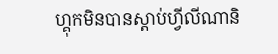ហ្គុកមិនបានស្ដាប់ហ្វីលីណានិ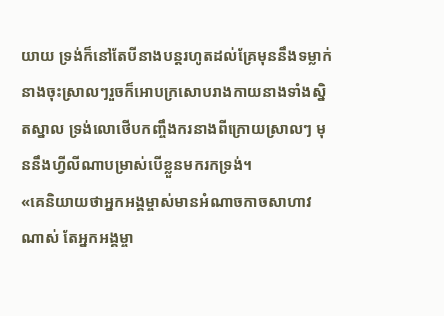យាយ ទ្រង់ក៏នៅតែបីនាងបន្តរហូតដល់គ្រែមុននឹងទម្លាក់នាងចុះស្រាលៗរួចក៏អោបក្រសោបរាងកាយនាងទាំងស្និតស្នាល ទ្រង់លោថើបកញ្ចឹងករនាងពីក្រោយស្រាលៗ មុននឹងហ្វីលីណាបម្រាស់បើខ្លួនមករកទ្រង់។
«គេនិយាយថាអ្នកអង្គម្ចាស់មានអំណាចកាចសាហាវណាស់ តែអ្នកអង្គម្ចា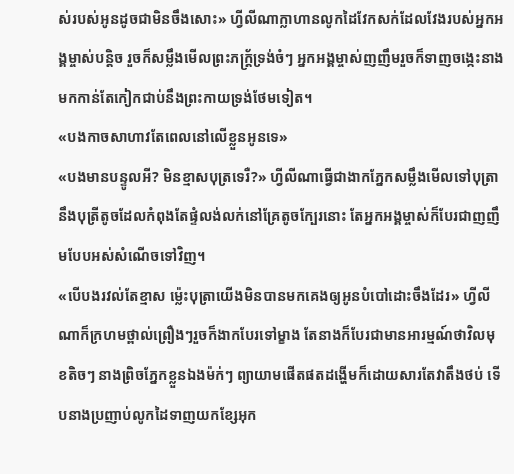ស់របស់អូនដូចជាមិនចឹងសោះ» ហ្វីលីណាក្លាហានលូកដៃវែកសក់ដែលវែងរបស់អ្នកអង្គម្ចាស់បន្តិច រួចក៏សម្លឹងមើលព្រះភក្ត្រ័ទ្រង់ចំៗ អ្នកអង្គម្ចាស់ញញឹមរួចក៏ទាញចង្កេះនាងមកកាន់តែកៀកជាប់នឹងព្រះកាយទ្រង់ថែមទៀត។
«បងកាចសាហាវតែពេលនៅលើខ្លួនអូនទេ»
«បងមានបន្ទូលអី? មិនខ្មាសបុត្រទេរឺ?» ហ្វីលីណាធ្វើជាងាកភ្នែកសម្លឹងមើលទៅបុត្រានឹងបុត្រីតូចដែលកំពុងតែផ្ទំលង់លក់នៅគ្រែតូចក្បែរនោះ តែអ្នកអង្គម្ចាស់ក៏បែរជាញញឹមបែបអស់សំណើចទៅវិញ។
«បើបងរវល់តែខ្មាស ម៉្លេះបុត្រាយើងមិនបានមកគេងឲ្យអូនបំបៅដោះចឹងដែរ» ហ្វីលីណាក៏ក្រហមថ្ពាល់ព្រឿងៗរួចក៏ងាកបែរទៅម្ខាង តែនាងក៏បែរជាមានអារម្មណ៍ថាវិលមុខតិចៗ នាងព្រិចភ្នែកខ្លួនឯងម៉ក់ៗ ព្យាយាមផើតផតដង្ហើមក៏ដោយសារតែវាតឹងថប់ ទើបនាងប្រញាប់លូកដៃទាញយកខ្សែអុក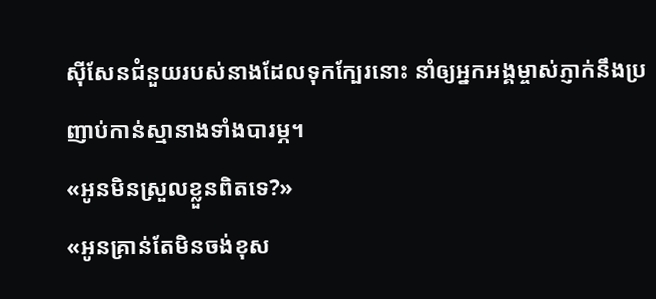សុីសែនជំនួយរបស់នាងដែលទុកក្បែរនោះ នាំឲ្យអ្នកអង្គម្ចាស់ភ្ញាក់នឹងប្រញាប់កាន់ស្មានាងទាំងបារម្ភ។
«អូនមិនស្រួលខ្លួនពិតទេ?»
«អូនគ្រាន់តែមិនចង់ខុស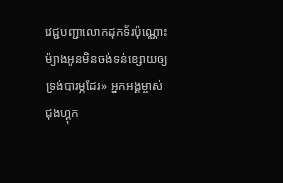វេជ្ជបញ្ជាលោកដុកទ័រប៉ុណ្ណោះ ម៉្យាងអូនមិនចង់ទន់ខ្សោយឲ្យទ្រង់បារម្ភដែរ» អ្នកអង្គម្ចាស់ជុងហ្គុក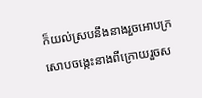ក៏យល់ស្របនឹងនាងរួចអោបក្រសោបចង្កេះនាងពីក្រោយរួចស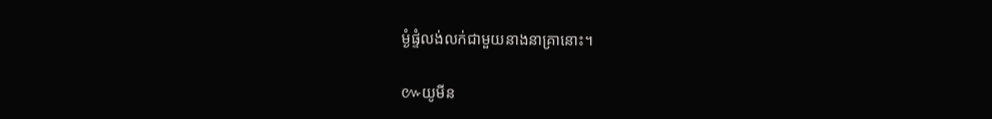ម្ងំផ្ទំលង់លក់ជាមួយនាងនាគ្រានោះ។

៚យូមីន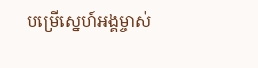បម្រើស្នេហ៍អង្គម្ចាស់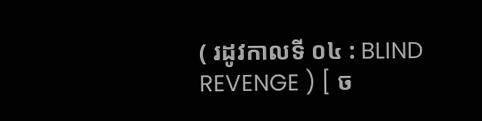( រដូវកាលទី ០៤ : BLIND REVENGE ) [ ច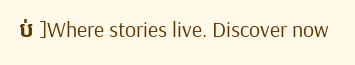ប់ ]Where stories live. Discover now